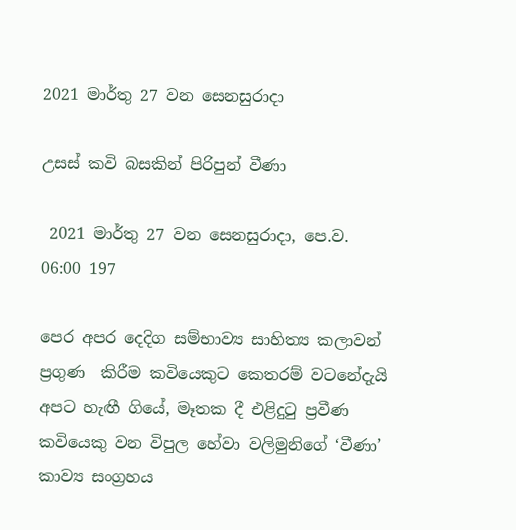2021 මාර්තු 27 වන සෙනසුරාදා

උසස් කවි බසකින් පිරිපුන් වීණා

 2021 මාර්තු 27 වන සෙනසුරාදා, පෙ.ව. 06:00 197

පෙර අපර දෙදිග සම්භාව්‍ය සාහිත්‍ය කලාවන් ප්‍රගුණ  කිරීම කවියෙකුට කෙතරම් වටනේදැයි අපට හැඟී ගියේ, මෑතක දී එළිදුටු ප්‍රවීණ කවියෙකු වන විපුල හේවා වලිමුනිගේ ‘වීණා’ කාව්‍ය සංග්‍රහය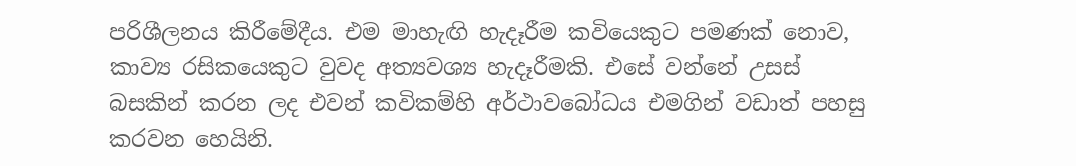පරිශීලනය කිරීමේදීය. එම මාහැඟි හැදෑරීම කවියෙකුට පමණක් නොව, කාව්‍ය රසිකයෙකුට වුවද අත්‍යවශ්‍ය හැදෑරීමකි. එසේ වන්නේ උසස් බසකින් කරන ලද එවන් කවිකම්හි අර්ථාවබෝධය එමගින් වඩාත් පහසු කරවන හෙයිනි.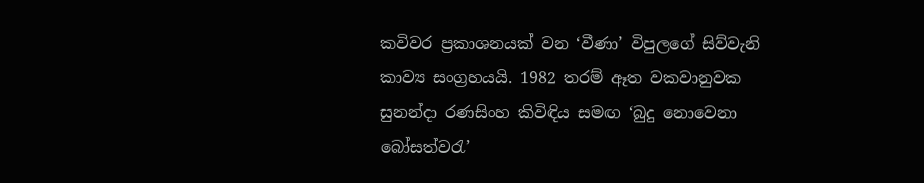කවිවර ප්‍රකාශනයක් වන ‘වීණා’ විපුලගේ සිව්වැනි කාව්‍ය සංග්‍රහයයි. 1982 තරම් ඈත වකවානුවක  සුනන්දා රණසිංහ කිවිඳිය සමඟ ‘බුදු නොවෙනා බෝසත්වරැ’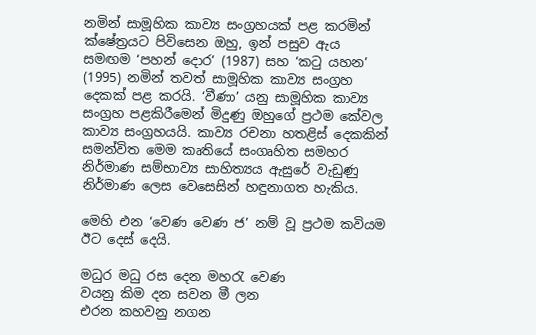නමින් සාමූහික කාව්‍ය සංග්‍රහයක් පළ කරමින් ක්ෂේත්‍රයට පිවිසෙන ඔහු, ඉන් පසුව ඇය සමඟම ‘පහන් දොර’ (1987) සහ ‘කටු යහන’ (1995) නමින් තවත් සාමූහික කාව්‍ය සංග්‍රහ දෙකක් පළ කරයි. ‘වීණා’ යනු සාමූහික කාව්‍ය සංග්‍රහ පළකිරීමෙන් මිදුණු ඔහුගේ ප්‍රථම කේවල කාව්‍ය සංග්‍රහයයි. කාව්‍ය රචනා හතළිස් දෙකකින් සමන්විත මෙම කෘතියේ සංගෘහිත සමහර නිර්මාණ සම්භාව්‍ය සාහිත්‍යය ඇසුරේ වැඩුණු නිර්මාණ ලෙස වෙසෙසින් හඳුනාගත හැකිය.

මෙහි එන ‘වෙණ වෙණ ජ’ නම් වූ ප්‍රථම කවියම ඊට දෙස් දෙයි.

මධුර මධු රස දෙන මහරැ වෙණ
වයනු කිම දන සවන මී ලන
එරන කහවනු නගන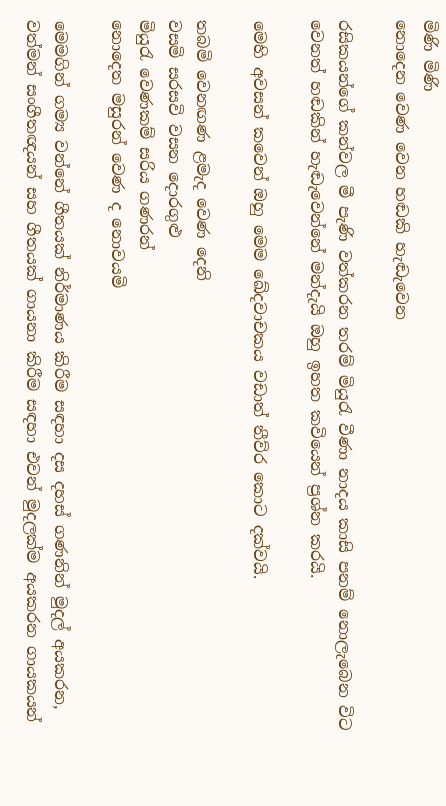මිණි මිණි
නොදෙන වෙණ වෙන හඬකි හැඬැවෙන

රසිකයන්ගේ කන්වල මී පැණි වත්කරන තරම් මියුරැ වීණා නාදය කාසි පනම් නොලැබෙන විට වෙනත් හඬකින් හැඬැවෙන්නේ මන්දැයි ඔහු ඉහත කවියෙන් ප්‍රශ්න කරයි.

මෙහි අවසන් කවෙන් ඔහු මෙම ඛේදවාචකය වඩාත් තීව්ර කොට දක්වයි.

තබමි වෙනඟණ ළමැද වෙණ දෙනි
වසමි සරසවි වසන දොරගුළු
මියුරැ වෙණකම් සරිය ගණරන්
නොදෙත මසුරන් වෙණ ද නොවයමි

මෙමගින් ගම්‍ය වන්නේ ගීතයක් නිර්මාණය කිරීම සඳහා දස දහස් ගණනින් මුදල් අයකරන, වත්මන් සංගීතඥයන් සහ ගීතයක් ගායනා කිරීම සඳහා එවන් මුදලක්ම අයකරන ගායකයන්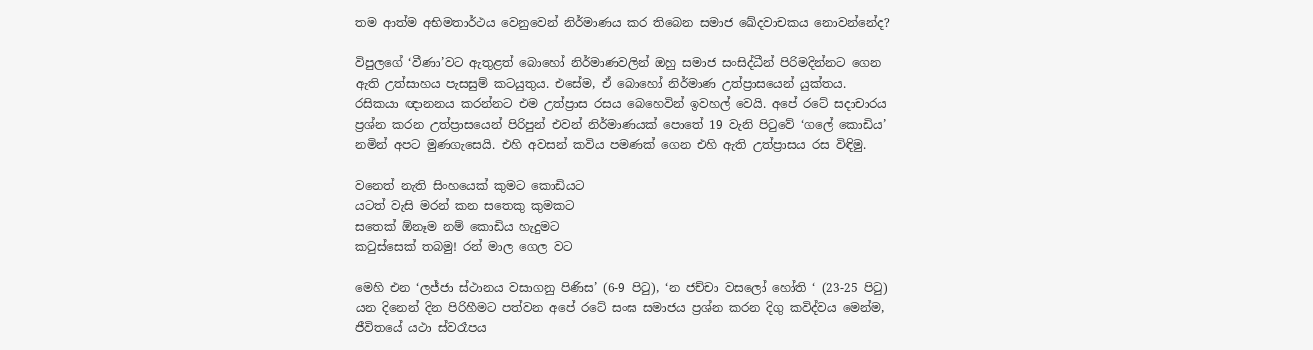තම ආත්ම අභිමතාර්ථය වෙනුවෙන් නිර්මාණය කර තිබෙන සමාජ ඛේදවාචකය නොවන්නේද?

විපුලගේ ‘වීණා’වට ඇතුළත් බොහෝ නිර්මාණවලින් ඔහු සමාජ සංසිද්ධීන් පිරිමදින්නට ගෙන ඇති උත්සාහය පැසසුම් කටයුතුය. එසේම, ඒ බොහෝ නිර්මාණ උත්ප්‍රාසයෙන් යුක්තය. රසිකයා ඥානනය කරන්නට එම උත්ප්‍රාස රසය බෙහෙවින් ඉවහල් වෙයි. අපේ රටේ සදාචාරය ප්‍රශ්න කරන උත්ප්‍රාසයෙන් පිරිපුන් එවන් නිර්මාණයක් පොතේ 19 වැනි පිටුවේ ‘ගලේ කොඩිය’ නමින් අපට මුණගැසෙයි. එහි අවසන් කවිය පමණක් ගෙන එහි ඇති උත්ප්‍රාසය රස විඳිමු.

වනෙත් නැති සිංහයෙක් කුමට කොඩියට
යටත් වැසි මරන් කන සතෙකු කුමකට
සතෙක් ඕනෑම නම් කොඩිය හැදුමට
කටුස්සෙක් තබමු! රන් මාල ගෙල වට

මෙහි එන ‘ලජ්ජා ස්ථානය වසාගනු පිණිස’ (6-9 පිටු), ‘න ජච්චා වසලෝ හෝති ‘ (23-25 පිටු) යන දිනෙන් දින පිරිහීමට පත්වන අපේ රටේ සංඝ සමාජය ප්‍රශ්න කරන දිගු කවිද්වය මෙන්ම, ජීවිතයේ යථා ස්වරෑපය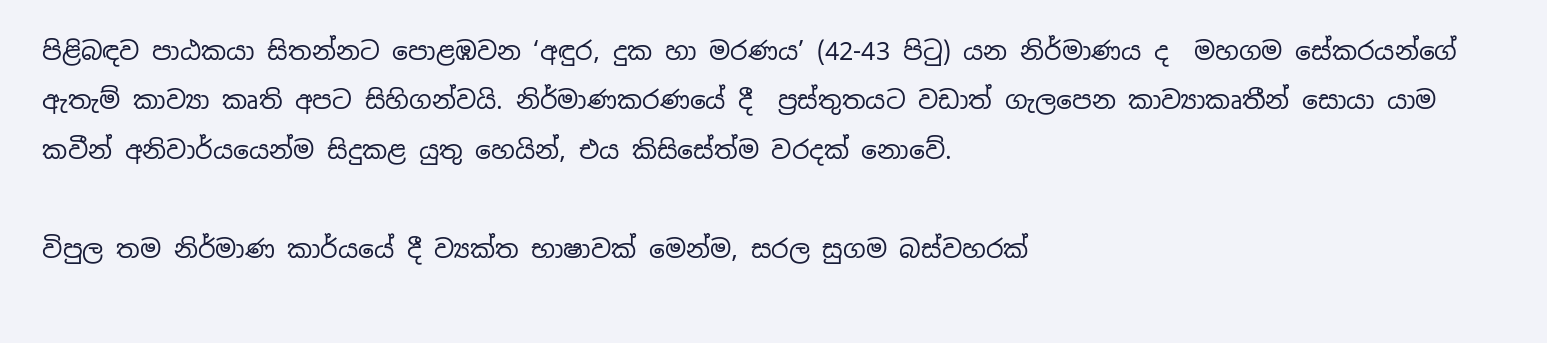පිළිබඳව පාඨකයා සිතන්නට පොළඹවන ‘අඳුර, දුක හා මරණය’ (42-43 පිටු) යන නිර්මාණය ද  මහගම සේකරයන්ගේ ඇතැම් කාව්‍යා කෘති අපට සිහිගන්වයි. නිර්මාණකරණයේ දී  ප්‍රස්තුතයට වඩාත් ගැලපෙන කාව්‍යාකෘතීන් සොයා යාම කවීන් අනිවාර්යයෙන්ම සිදුකළ යුතු හෙයින්, එය කිසිසේත්ම වරදක් නොවේ.

විපුල තම නිර්මාණ කාර්යයේ දී ව්‍යක්ත භාෂාවක් මෙන්ම, සරල සුගම බස්වහරක්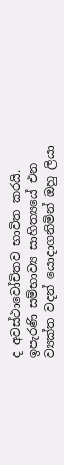ද අවස්ථාවෝචිතව භාවිත කරයි. ඉපැරණි සම්භාව්‍ය සාහිත්‍යයේ එන ව්‍යක්ත වදන් යොදාගනිමින් ඔහු ලියා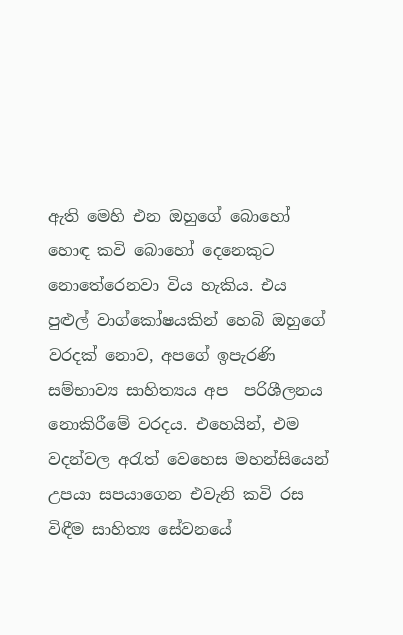ඇති මෙහි එන ඔහුගේ බොහෝ හොඳ කවි බොහෝ දෙනෙකුට නොතේරෙනවා විය හැකිය. එය පුළුල් වාග්කෝෂයකින් හෙබි ඔහුගේ වරදක් නොව, අපගේ ඉපැරණි සම්භාව්‍ය සාහිත්‍යය අප  පරිශීලනය නොකිරීමේ වරදය. එහෙයින්, එම වදන්වල අරැත් වෙහෙස මහන්සියෙන් උපයා සපයාගෙන එවැනි කවි රස විඳීම සාහිත්‍ය සේවනයේ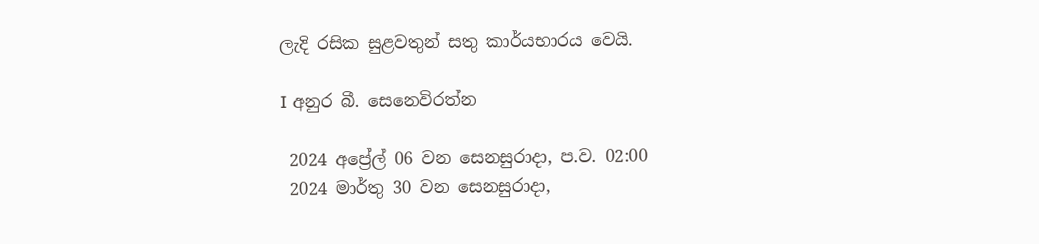ලැදි රසික සුළවතුන් සතු කාර්යභාරය වෙයි.

I අනුර බී. සෙනෙවිරත්න

 2024 අප්‍රේල් 06 වන සෙනසුරාදා, ප.ව. 02:00
 2024 මාර්තු 30 වන සෙනසුරාදා,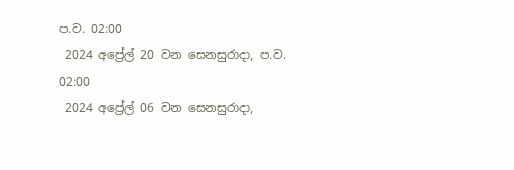ප.ව. 02:00
 2024 අප්‍රේල් 20 වන සෙනසුරාදා, ප.ව. 02:00
 2024 අප්‍රේල් 06 වන සෙනසුරාදා,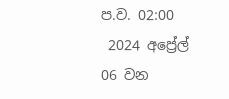ප.ව. 02:00
 2024 අප්‍රේල් 06 වන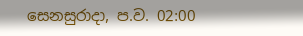සෙනසුරාදා, ප.ව. 02:00